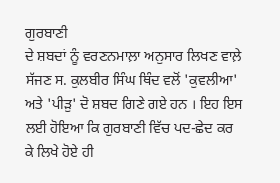ਗੁਰਬਾਣੀ
ਦੇ ਸ਼ਬਦਾਂ ਨੂੰ ਵਰਣਨਮਾਲ਼ਾ ਅਨੁਸਾਰ ਲਿਖਣ ਵਾਲ਼ੇ ਸੱਜਣ ਸ. ਕੁਲਬੀਰ ਸਿੰਘ ਥਿੰਦ ਵਲੋਂ 'ਕੁਵਲੀਆ'
ਅਤੇ 'ਪੀੜੁ' ਦੋ ਸ਼ਬਦ ਗਿਣੇ ਗਏ ਹਨ । ਇਹ ਇਸ ਲਈ ਹੋਇਆ ਕਿ ਗੁਰਬਾਣੀ ਵਿੱਚ ਪਦ-ਛੇਦ ਕਰ
ਕੇ ਲਿਖੇ ਹੋਏ ਹੀ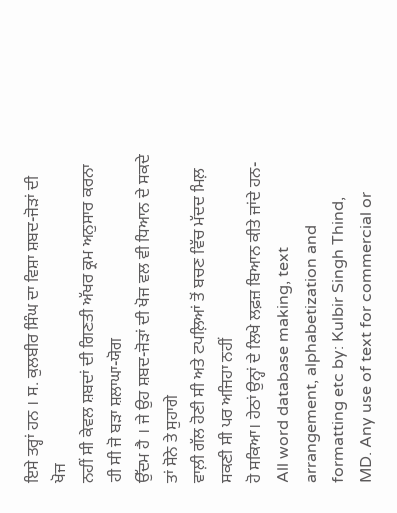ਇਸੇ ਤਰ੍ਹਾਂ ਹਨ । ਸ. ਕੁਲਬੀਰ ਸਿੰਘ ਦਾ ਵਿਸ਼ਾ ਸ਼ਬਦ-ਜੋੜਾਂ ਦੀ ਖੋਜ
ਨਹੀਂ ਸੀ ਕੇਵਲ ਸ਼ਬਦਾਂ ਦੀ ਗਿਣਤੀ ਅੱਖਰ ਕ੍ਰਮ ਅਨੁਸਾਰ ਕਰਨਾ ਹੀ ਸੀ ਜੋ ਬੜਾ ਸ਼ਲਾਘਾ-ਯੋਗ
ਉੱਦਮ ਹੈ । ਜੇ ਉਹ ਸ਼ਬਦ-ਜੋੜਾਂ ਦੀ ਖੋਜ ਵਲ ਵੀ ਧਿਆਨ ਦੇ ਸਕਦੇ ਤਾਂ ਸੋਨੇ ਤੇ ਸੁਹਾਗੇ
ਵਾਲ਼ੀ ਗੱਲ ਹੋਣੀ ਸੀ ਅਤੇ ਟਪਲ਼ਿਆਂ ਤੋਂ ਬਚਣ ਵਿੱਚ ਮੱਦਦ ਮਿਲ਼ ਸਕਣੀ ਸੀ ਪਰ ਅਜਿਹਾ ਨਹੀਂ
ਹੋ ਸਕਿਆ। ਹੇਠਾਂ ਉਨ੍ਹਾਂ ਦੇ ਲਿਖੇ ਲਫ਼ਜ਼ ਬਿਆਨ ਕੀਤੇ ਜਾਂਦੇ ਹਨ-
All word database making, text
arrangement, alphabetization and formatting etc by: Kulbir Singh Thind,
MD. Any use of text for commercial or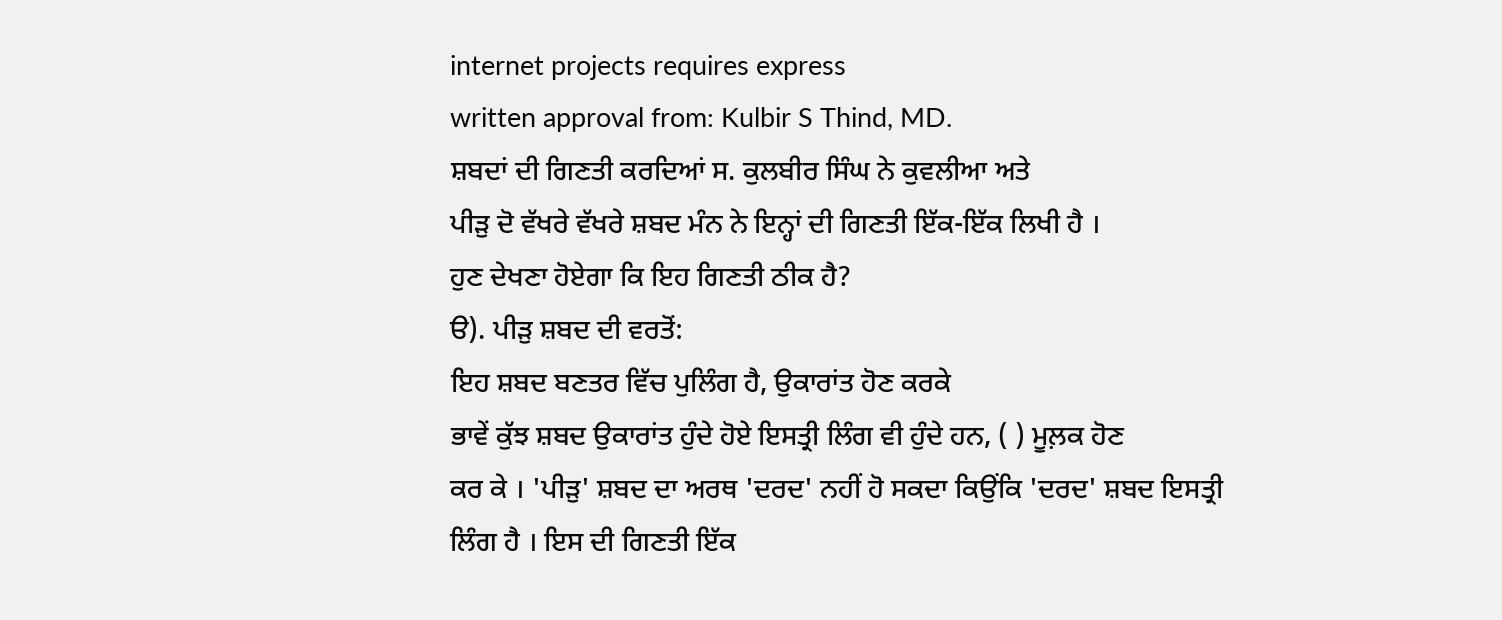internet projects requires express
written approval from: Kulbir S Thind, MD.
ਸ਼ਬਦਾਂ ਦੀ ਗਿਣਤੀ ਕਰਦਿਆਂ ਸ. ਕੁਲਬੀਰ ਸਿੰਘ ਨੇ ਕੁਵਲੀਆ ਅਤੇ
ਪੀੜੁ ਦੋ ਵੱਖਰੇ ਵੱਖਰੇ ਸ਼ਬਦ ਮੰਨ ਨੇ ਇਨ੍ਹਾਂ ਦੀ ਗਿਣਤੀ ਇੱਕ-ਇੱਕ ਲਿਖੀ ਹੈ ।
ਹੁਣ ਦੇਖਣਾ ਹੋਏਗਾ ਕਿ ਇਹ ਗਿਣਤੀ ਠੀਕ ਹੈ?
ੳ). ਪੀੜੁ ਸ਼ਬਦ ਦੀ ਵਰਤੋਂ:
ਇਹ ਸ਼ਬਦ ਬਣਤਰ ਵਿੱਚ ਪੁਲਿੰਗ ਹੈ, ਉਕਾਰਾਂਤ ਹੋਣ ਕਰਕੇ
ਭਾਵੇਂ ਕੁੱਝ ਸ਼ਬਦ ਉਕਾਰਾਂਤ ਹੁੰਦੇ ਹੋਏ ਇਸਤ੍ਰੀ ਲਿੰਗ ਵੀ ਹੁੰਦੇ ਹਨ, ( ) ਮੂਲ਼ਕ ਹੋਣ
ਕਰ ਕੇ । 'ਪੀੜੁ' ਸ਼ਬਦ ਦਾ ਅਰਥ 'ਦਰਦ' ਨਹੀਂ ਹੋ ਸਕਦਾ ਕਿਉਂਕਿ 'ਦਰਦ' ਸ਼ਬਦ ਇਸਤ੍ਰੀ
ਲਿੰਗ ਹੈ । ਇਸ ਦੀ ਗਿਣਤੀ ਇੱਕ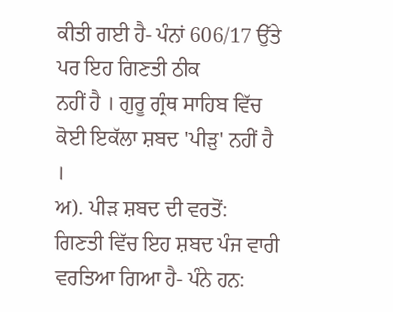ਕੀਤੀ ਗਈ ਹੈ- ਪੰਨਾਂ 606/17 ਉੱਤੇ ਪਰ ਇਹ ਗਿਣਤੀ ਠੀਕ
ਨਹੀਂ ਹੈ । ਗੁਰੂ ਗ੍ਰੰਥ ਸਾਹਿਬ ਵਿੱਚ ਕੋਈ ਇਕੱਲਾ ਸ਼ਬਦ 'ਪੀੜੁ' ਨਹੀਂ ਹੈ ।
ਅ). ਪੀੜ ਸ਼ਬਦ ਦੀ ਵਰਤੋਂ:
ਗਿਣਤੀ ਵਿੱਚ ਇਹ ਸ਼ਬਦ ਪੰਜ ਵਾਰੀ ਵਰਤਿਆ ਗਿਆ ਹੈ- ਪੰਨੇ ਹਨ: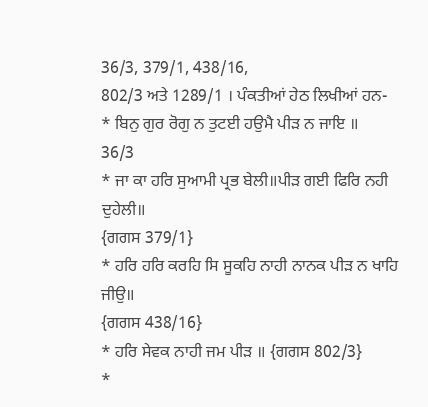36/3, 379/1, 438/16,
802/3 ਅਤੇ 1289/1 । ਪੰਕਤੀਆਂ ਹੇਠ ਲਿਖੀਆਂ ਹਨ-
* ਬਿਨੁ ਗੁਰ ਰੋਗੁ ਨ ਤੁਟਈ ਹਉਮੈ ਪੀੜ ਨ ਜਾਇ ॥
36/3
* ਜਾ ਕਾ ਹਰਿ ਸੁਆਮੀ ਪ੍ਰਭ ਬੇਲੀ॥ਪੀੜ ਗਈ ਫਿਰਿ ਨਹੀ ਦੁਹੇਲੀ॥
{ਗਗਸ 379/1}
* ਹਰਿ ਹਰਿ ਕਰਹਿ ਸਿ ਸੂਕਹਿ ਨਾਹੀ ਨਾਨਕ ਪੀੜ ਨ ਖਾਹਿ ਜੀਉ॥
{ਗਗਸ 438/16}
* ਹਰਿ ਸੇਵਕ ਨਾਹੀ ਜਮ ਪੀੜ ॥ {ਗਗਸ 802/3}
*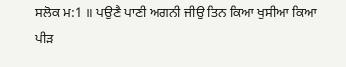ਸਲੋਕ ਮ:1 ॥ ਪਉਣੈ ਪਾਣੀ ਅਗਨੀ ਜੀਉ ਤਿਨ ਕਿਆ ਖੁਸੀਆ ਕਿਆ
ਪੀੜ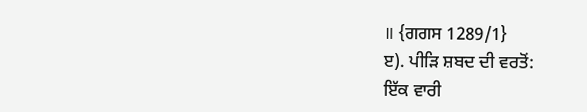॥ {ਗਗਸ 1289/1}
ੲ). ਪੀੜਿ ਸ਼ਬਦ ਦੀ ਵਰਤੋਂ:
ਇੱਕ ਵਾਰੀ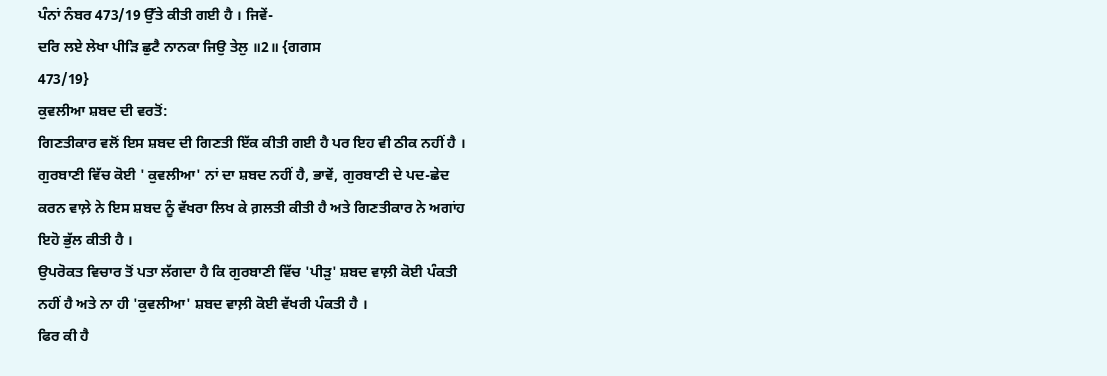ਪੰਨਾਂ ਨੰਬਰ 473/19 ਉੱਤੇ ਕੀਤੀ ਗਈ ਹੈ । ਜਿਵੇਂ-
ਦਰਿ ਲਏ ਲੇਖਾ ਪੀੜਿ ਛੁਟੈ ਨਾਨਕਾ ਜਿਉ ਤੇਲੁ ॥2॥ {ਗਗਸ
473/19}
ਕੁਵਲੀਆ ਸ਼ਬਦ ਦੀ ਵਰਤੋਂ:
ਗਿਣਤੀਕਾਰ ਵਲੋਂ ਇਸ ਸ਼ਬਦ ਦੀ ਗਿਣਤੀ ਇੱਕ ਕੀਤੀ ਗਈ ਹੈ ਪਰ ਇਹ ਵੀ ਠੀਕ ਨਹੀਂ ਹੈ ।
ਗੁਰਬਾਣੀ ਵਿੱਚ ਕੋਈ ' ਕੁਵਲੀਆ' ਨਾਂ ਦਾ ਸ਼ਬਦ ਨਹੀਂ ਹੈ, ਭਾਵੇਂ, ਗੁਰਬਾਣੀ ਦੇ ਪਦ-ਛੇਦ
ਕਰਨ ਵਾਲ਼ੇ ਨੇ ਇਸ ਸ਼ਬਦ ਨੂੰ ਵੱਖਰਾ ਲਿਖ ਕੇ ਗ਼ਲਤੀ ਕੀਤੀ ਹੈ ਅਤੇ ਗਿਣਤੀਕਾਰ ਨੇ ਅਗਾਂਹ
ਇਹੋ ਭੁੱਲ ਕੀਤੀ ਹੈ ।
ਉਪਰੋਕਤ ਵਿਚਾਰ ਤੋਂ ਪਤਾ ਲੱਗਦਾ ਹੈ ਕਿ ਗੁਰਬਾਣੀ ਵਿੱਚ 'ਪੀੜੁ' ਸ਼ਬਦ ਵਾਲ਼ੀ ਕੋਈ ਪੰਕਤੀ
ਨਹੀਂ ਹੈ ਅਤੇ ਨਾ ਹੀ 'ਕੁਵਲੀਆ' ਸ਼ਬਦ ਵਾਲ਼ੀ ਕੋਈ ਵੱਖਰੀ ਪੰਕਤੀ ਹੈ ।
ਫਿਰ ਕੀ ਹੈ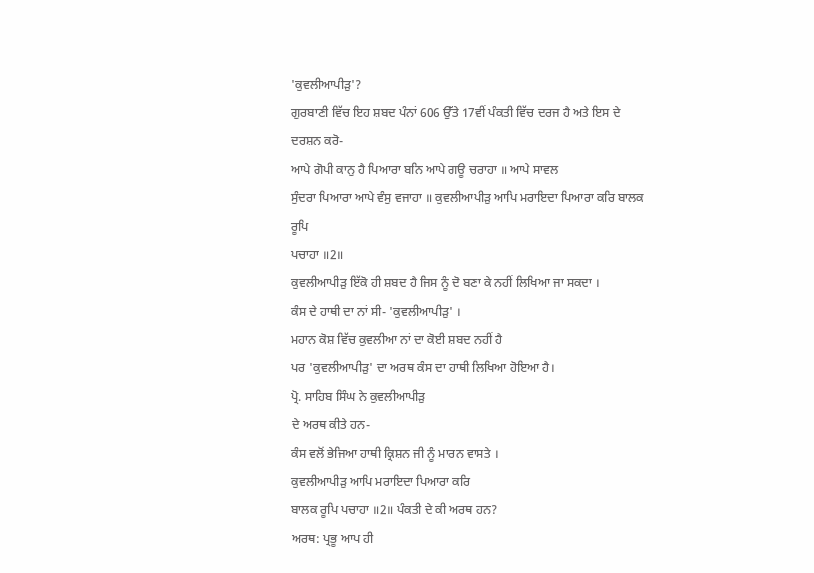'ਕੁਵਲੀਆਪੀੜੁ'?
ਗੁਰਬਾਣੀ ਵਿੱਚ ਇਹ ਸ਼ਬਦ ਪੰਨਾਂ 606 ਉੱਤੇ 17ਵੀਂ ਪੰਕਤੀ ਵਿੱਚ ਦਰਜ ਹੈ ਅਤੇ ਇਸ ਦੇ
ਦਰਸ਼ਨ ਕਰੋ-
ਆਪੇ ਗੋਪੀ ਕਾਨੁ ਹੈ ਪਿਆਰਾ ਬਨਿ ਆਪੇ ਗਊ ਚਰਾਹਾ ॥ ਆਪੇ ਸਾਵਲ
ਸੁੰਦਰਾ ਪਿਆਰਾ ਆਪੇ ਵੰਸੁ ਵਜਾਹਾ ॥ ਕੁਵਲੀਆਪੀੜੁ ਆਪਿ ਮਰਾਇਦਾ ਪਿਆਰਾ ਕਰਿ ਬਾਲਕ ਰੂਪਿ
ਪਚਾਹਾ ॥2॥
ਕੁਵਲੀਆਪੀੜੁ ਇੱਕੋ ਹੀ ਸ਼ਬਦ ਹੈ ਜਿਸ ਨੂੰ ਦੋ ਬਣਾ ਕੇ ਨਹੀਂ ਲਿਖਿਆ ਜਾ ਸਕਦਾ ।
ਕੰਸ ਦੇ ਹਾਥੀ ਦਾ ਨਾਂ ਸੀ- 'ਕੁਵਲੀਆਪੀੜੁ' ।
ਮਹਾਨ ਕੋਸ਼ ਵਿੱਚ ਕੁਵਲੀਆ ਨਾਂ ਦਾ ਕੋਈ ਸ਼ਬਦ ਨਹੀਂ ਹੈ
ਪਰ 'ਕੁਵਲੀਆਪੀੜੁ' ਦਾ ਅਰਥ ਕੰਸ ਦਾ ਹਾਥੀ ਲਿਖਿਆ ਹੋਇਆ ਹੈ।
ਪ੍ਰੋ. ਸਾਹਿਬ ਸਿੰਘ ਨੇ ਕੁਵਲੀਆਪੀੜੁ
ਦੇ ਅਰਥ ਕੀਤੇ ਹਨ-
ਕੰਸ ਵਲੋਂ ਭੇਜਿਆ ਹਾਥੀ ਕ੍ਰਿਸ਼ਨ ਜੀ ਨੂੰ ਮਾਰਨ ਵਾਸਤੇ ।
ਕੁਵਲੀਆਪੀੜੁ ਆਪਿ ਮਰਾਇਦਾ ਪਿਆਰਾ ਕਰਿ
ਬਾਲਕ ਰੂਪਿ ਪਚਾਹਾ ॥2॥ ਪੰਕਤੀ ਦੇ ਕੀ ਅਰਥ ਹਨ?
ਅਰਥ: ਪ੍ਰਭੂ ਆਪ ਹੀ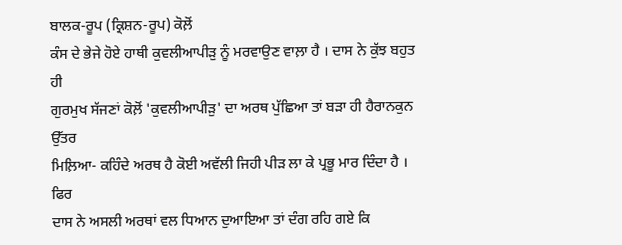ਬਾਲਕ-ਰੂਪ (ਕ੍ਰਿਸ਼ਨ-ਰੂਪ) ਕੋਲ਼ੋਂ
ਕੰਸ ਦੇ ਭੇਜੇ ਹੋਏ ਹਾਥੀ ਕੁਵਲੀਆਪੀੜੁ ਨੂੰ ਮਰਵਾਉਣ ਵਾਲ਼ਾ ਹੈ । ਦਾਸ ਨੇ ਕੁੱਝ ਬਹੁਤ ਹੀ
ਗੁਰਮੁਖ ਸੱਜਣਾਂ ਕੋਲ਼ੋਂ 'ਕੁਵਲੀਆਪੀੜੁ' ਦਾ ਅਰਥ ਪੁੱਛਿਆ ਤਾਂ ਬੜਾ ਹੀ ਹੈਰਾਨਕੁਨ ਉੱਤਰ
ਮਿਲ਼ਿਆ- ਕਹਿੰਦੇ ਅਰਥ ਹੈ ਕੋਈ ਅਵੱਲੀ ਜਿਹੀ ਪੀੜ ਲਾ ਕੇ ਪ੍ਰਭੂ ਮਾਰ ਦਿੰਦਾ ਹੈ । ਫਿਰ
ਦਾਸ ਨੇ ਅਸਲੀ ਅਰਥਾਂ ਵਲ ਧਿਆਨ ਦੁਆਇਆ ਤਾਂ ਦੰਗ ਰਹਿ ਗਏ ਕਿ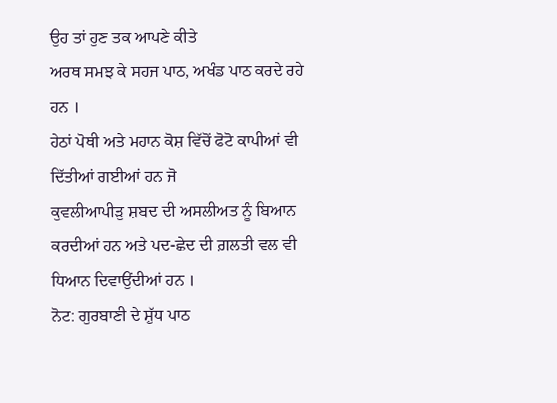ਉਹ ਤਾਂ ਹੁਣ ਤਕ ਆਪਣੇ ਕੀਤੇ
ਅਰਥ ਸਮਝ ਕੇ ਸਹਜ ਪਾਠ, ਅਖੰਡ ਪਾਠ ਕਰਦੇ ਰਹੇ ਹਨ ।
ਹੇਠਾਂ ਪੋਥੀ ਅਤੇ ਮਹਾਨ ਕੋਸ਼ ਵਿੱਚੋਂ ਫੋਟੋ ਕਾਪੀਆਂ ਵੀ ਦਿੱਤੀਆਂ ਗਈਆਂ ਹਨ ਜੋ
ਕੁਵਲੀਆਪੀੜੁ ਸ਼ਬਦ ਦੀ ਅਸਲੀਅਤ ਨੂੰ ਬਿਆਨ ਕਰਦੀਆਂ ਹਨ ਅਤੇ ਪਦ-ਛੇਦ ਦੀ ਗ਼ਲਤੀ ਵਲ ਵੀ
ਧਿਆਨ ਦਿਵਾਉਂਦੀਆਂ ਹਨ ।
ਨੋਟ: ਗੁਰਬਾਣੀ ਦੇ ਸ਼ੁੱਧ ਪਾਠ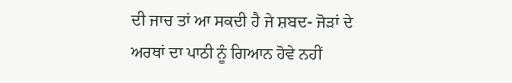ਦੀ ਜਾਚ ਤਾਂ ਆ ਸਕਦੀ ਹੈ ਜੇ ਸ਼ਬਦ- ਜੋੜਾਂ ਦੇ ਅਰਥਾਂ ਦਾ ਪਾਠੀ ਨੂੰ ਗਿਆਨ ਹੋਵੇ ਨਹੀਂ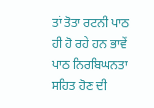ਤਾਂ ਤੋਤਾ ਰਟਨੀ ਪਾਠ ਹੀ ਹੋ ਰਹੇ ਹਨ ਭਾਵੇਂ ਪਾਠ ਨਿਰਬਿਘਨਤਾ ਸਹਿਤ ਹੋਣ ਦੀ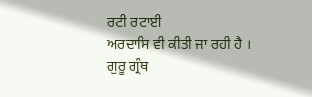ਰਟੀ ਰਟਾਈ
ਅਰਦਾਸਿ ਵੀ ਕੀਤੀ ਜਾ ਰਹੀ ਹੈ ।
ਗੁਰੂ ਗ੍ਰੰਥ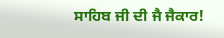ਸਾਹਿਬ ਜੀ ਦੀ ਜੈ ਜੈਕਾਰ!